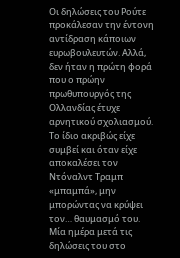Οι δηλώσεις του Ρούτε προκάλεσαν την έντονη αντίδραση κάποιων ευρωβουλευτών. Αλλά, δεν ήταν η πρώτη φορά που ο πρώην πρωθυπουργός της Ολλανδίας έτυχε αρνητικού σχολιασμού. Το ίδιο ακριβώς είχε συμβεί και όταν είχε αποκαλέσει τον Ντόναλντ Τραμπ «μπαμπά», μην μπορώντας να κρύψει τον… θαυμασμό του.
Μία ημέρα μετά τις δηλώσεις του στο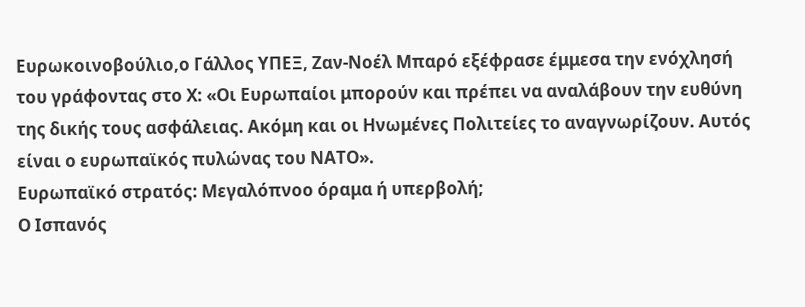Ευρωκοινοβούλιο,ο Γάλλος ΥΠΕΞ, Ζαν-Νοέλ Μπαρό εξέφρασε έμμεσα την ενόχλησή του γράφοντας στο Χ: «Οι Ευρωπαίοι μπορούν και πρέπει να αναλάβουν την ευθύνη της δικής τους ασφάλειας. Ακόμη και οι Ηνωμένες Πολιτείες το αναγνωρίζουν. Αυτός είναι ο ευρωπαϊκός πυλώνας του ΝΑΤΟ».
Ευρωπαϊκό στρατός: Μεγαλόπνοο όραμα ή υπερβολή;
Ο Ισπανός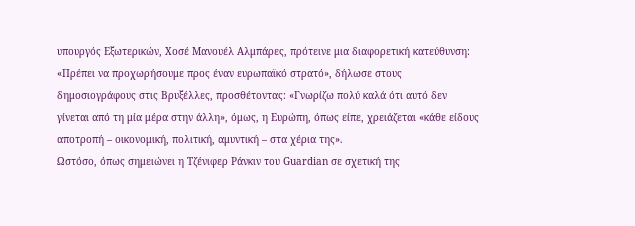υπουργός Εξωτερικών, Χοσέ Μανουέλ Αλμπάρες, πρότεινε μια διαφορετική κατεύθυνση: «Πρέπει να προχωρήσουμε προς έναν ευρωπαϊκό στρατό», δήλωσε στους δημοσιογράφους στις Βρυξέλλες, προσθέτοντας: «Γνωρίζω πολύ καλά ότι αυτό δεν γίνεται από τη μία μέρα στην άλλη», όμως, η Ευρώπη, όπως είπε, χρειάζεται «κάθε είδους αποτροπή – οικονομική, πολιτική, αμυντική – στα χέρια της».
Ωστόσο, όπως σημειώνει η Τζένιφερ Ράνκιν του Guardian σε σχετική της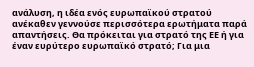ανάλυση, η ιδέα ενός ευρωπαϊκού στρατού ανέκαθεν γεννούσε περισσότερα ερωτήματα παρά απαντήσεις. Θα πρόκειται για στρατό της ΕΕ ή για έναν ευρύτερο ευρωπαϊκό στρατό; Για μια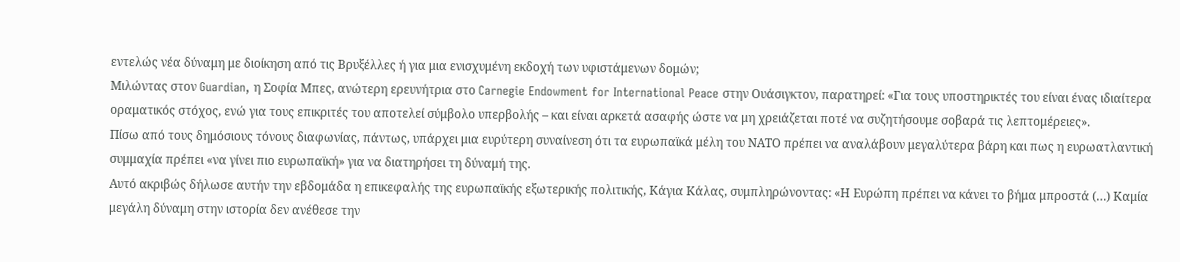εντελώς νέα δύναμη με διοίκηση από τις Βρυξέλλες ή για μια ενισχυμένη εκδοχή των υφιστάμενων δομών;
Μιλώντας στον Guardian, η Σοφία Μπες, ανώτερη ερευνήτρια στο Carnegie Endowment for International Peace στην Ουάσιγκτον, παρατηρεί: «Για τους υποστηρικτές του είναι ένας ιδιαίτερα οραματικός στόχος, ενώ για τους επικριτές του αποτελεί σύμβολο υπερβολής – και είναι αρκετά ασαφής ώστε να μη χρειάζεται ποτέ να συζητήσουμε σοβαρά τις λεπτομέρειες».
Πίσω από τους δημόσιους τόνους διαφωνίας, πάντως, υπάρχει μια ευρύτερη συναίνεση ότι τα ευρωπαϊκά μέλη του ΝΑΤΟ πρέπει να αναλάβουν μεγαλύτερα βάρη και πως η ευρωατλαντική συμμαχία πρέπει «να γίνει πιο ευρωπαϊκή» για να διατηρήσει τη δύναμή της.
Αυτό ακριβώς δήλωσε αυτήν την εβδομάδα η επικεφαλής της ευρωπαϊκής εξωτερικής πολιτικής, Κάγια Κάλας, συμπληρώνοντας: «Η Ευρώπη πρέπει να κάνει το βήμα μπροστά (…) Καμία μεγάλη δύναμη στην ιστορία δεν ανέθεσε την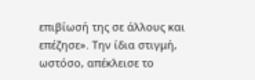επιβίωσή της σε άλλους και επέζησε». Την ίδια στιγμή, ωστόσο, απέκλεισε το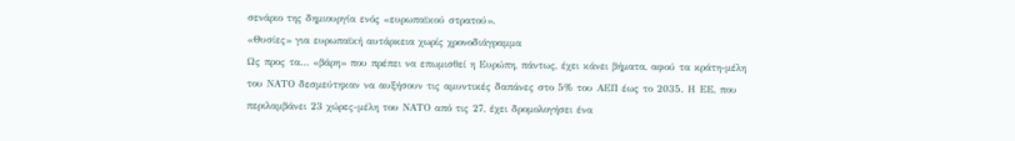σενάριο της δημιουργία ενός «ευρωπαϊκού στρατού».
«Θυσίες» για ευρωπαϊκή αυτάρκεια χωρίς χρονοδιάγραμμα
Ως προς τα… «βάρη» που πρέπει να επωμισθεί η Ευρώπη, πάντως, έχει κάνει βήματα, αφού τα κράτη-μέλη του ΝΑΤΟ δεσμεύτηκαν να αυξήσουν τις αμυντικές δαπάνες στο 5% του ΑΕΠ έως το 2035. Η ΕΕ, που περιλαμβάνει 23 χώρες-μέλη του ΝΑΤΟ από τις 27, έχει δρομολογήσει ένα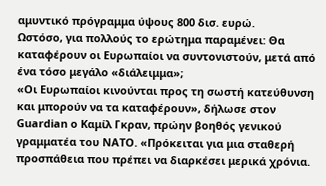αμυντικό πρόγραμμα ύψους 800 δισ. ευρώ.
Ωστόσο, για πολλούς το ερώτημα παραμένει: Θα καταφέρουν οι Ευρωπαίοι να συντονιστούν, μετά από ένα τόσο μεγάλο «διάλειμμα»;
«Οι Ευρωπαίοι κινούνται προς τη σωστή κατεύθυνση και μπορούν να τα καταφέρουν», δήλωσε στον Guardian ο Καμίλ Γκραν, πρώην βοηθός γενικού γραμματέα του ΝΑΤΟ. «Πρόκειται για μια σταθερή προσπάθεια που πρέπει να διαρκέσει μερικά χρόνια.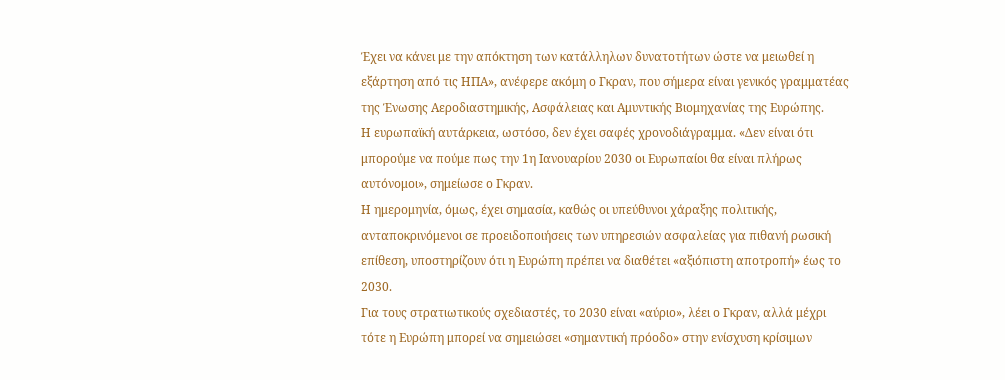Έχει να κάνει με την απόκτηση των κατάλληλων δυνατοτήτων ώστε να μειωθεί η εξάρτηση από τις ΗΠΑ», ανέφερε ακόμη ο Γκραν, που σήμερα είναι γενικός γραμματέας της Ένωσης Αεροδιαστημικής, Ασφάλειας και Αμυντικής Βιομηχανίας της Ευρώπης.
Η ευρωπαϊκή αυτάρκεια, ωστόσο, δεν έχει σαφές χρονοδιάγραμμα. «Δεν είναι ότι μπορούμε να πούμε πως την 1η Ιανουαρίου 2030 οι Ευρωπαίοι θα είναι πλήρως αυτόνομοι», σημείωσε ο Γκραν.
Η ημερομηνία, όμως, έχει σημασία, καθώς οι υπεύθυνοι χάραξης πολιτικής, ανταποκρινόμενοι σε προειδοποιήσεις των υπηρεσιών ασφαλείας για πιθανή ρωσική επίθεση, υποστηρίζουν ότι η Ευρώπη πρέπει να διαθέτει «αξιόπιστη αποτροπή» έως το 2030.
Για τους στρατιωτικούς σχεδιαστές, το 2030 είναι «αύριο», λέει ο Γκραν, αλλά μέχρι τότε η Ευρώπη μπορεί να σημειώσει «σημαντική πρόοδο» στην ενίσχυση κρίσιμων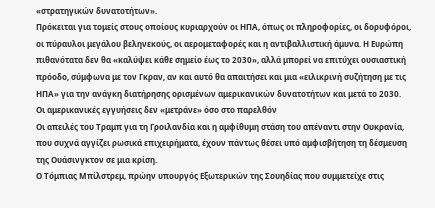«στρατηγικών δυνατοτήτων».
Πρόκειται για τομείς στους οποίους κυριαρχούν οι ΗΠΑ, όπως οι πληροφορίες, οι δορυφόροι, οι πύραυλοι μεγάλου βεληνεκούς, οι αερομεταφορές και η αντιβαλλιστική άμυνα. Η Ευρώπη πιθανότατα δεν θα «καλύψει κάθε σημείο έως το 2030», αλλά μπορεί να επιτύχει ουσιαστική πρόοδο, σύμφωνα με τον Γκραν, αν και αυτό θα απαιτήσει και μια «ειλικρινή συζήτηση με τις ΗΠΑ» για την ανάγκη διατήρησης ορισμένων αμερικανικών δυνατοτήτων και μετά το 2030.
Οι αμερικανικές εγγυήσεις δεν «μετράνε» όσο στο παρελθόν
Οι απειλές του Τραμπ για τη Γροιλανδία και η αμφίθυμη στάση του απέναντι στην Ουκρανία, που συχνά αγγίζει ρωσικά επιχειρήματα, έχουν πάντως θέσει υπό αμφισβήτηση τη δέσμευση της Ουάσινγκτον σε μια κρίση.
Ο Τόμπιας Μπίλστρεμ, πρώην υπουργός Εξωτερικών της Σουηδίας που συμμετείχε στις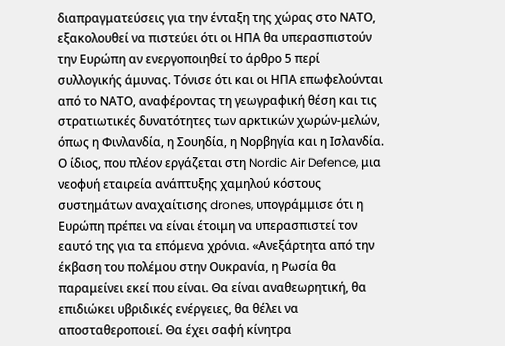διαπραγματεύσεις για την ένταξη της χώρας στο ΝΑΤΟ, εξακολουθεί να πιστεύει ότι οι ΗΠΑ θα υπερασπιστούν την Ευρώπη αν ενεργοποιηθεί το άρθρο 5 περί συλλογικής άμυνας. Τόνισε ότι και οι ΗΠΑ επωφελούνται από το ΝΑΤΟ, αναφέροντας τη γεωγραφική θέση και τις στρατιωτικές δυνατότητες των αρκτικών χωρών-μελών, όπως η Φινλανδία, η Σουηδία, η Νορβηγία και η Ισλανδία.
Ο ίδιος, που πλέον εργάζεται στη Nordic Air Defence, μια νεοφυή εταιρεία ανάπτυξης χαμηλού κόστους συστημάτων αναχαίτισης drones, υπογράμμισε ότι η Ευρώπη πρέπει να είναι έτοιμη να υπερασπιστεί τον εαυτό της για τα επόμενα χρόνια. «Ανεξάρτητα από την έκβαση του πολέμου στην Ουκρανία, η Ρωσία θα παραμείνει εκεί που είναι. Θα είναι αναθεωρητική, θα επιδιώκει υβριδικές ενέργειες, θα θέλει να αποσταθεροποιεί. Θα έχει σαφή κίνητρα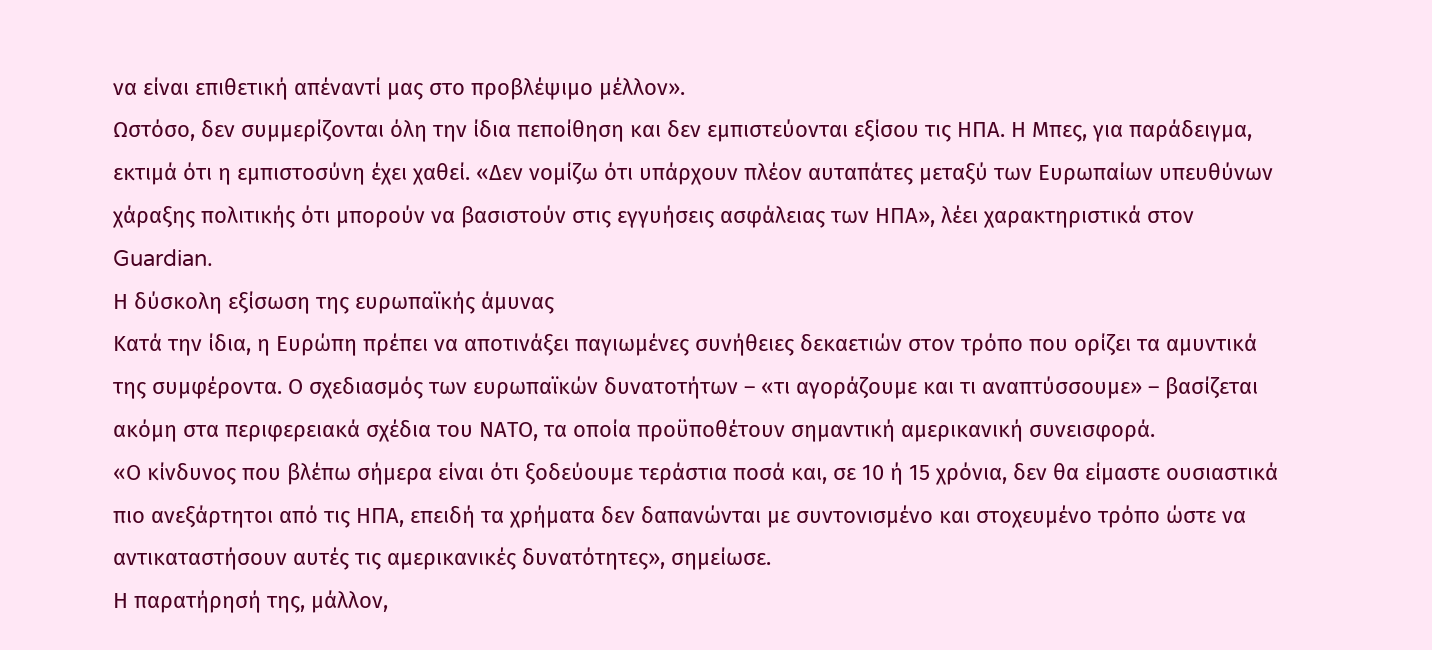να είναι επιθετική απέναντί μας στο προβλέψιμο μέλλον».
Ωστόσο, δεν συμμερίζονται όλη την ίδια πεποίθηση και δεν εμπιστεύονται εξίσου τις ΗΠΑ. Η Μπες, για παράδειγμα, εκτιμά ότι η εμπιστοσύνη έχει χαθεί. «Δεν νομίζω ότι υπάρχουν πλέον αυταπάτες μεταξύ των Ευρωπαίων υπευθύνων χάραξης πολιτικής ότι μπορούν να βασιστούν στις εγγυήσεις ασφάλειας των ΗΠΑ», λέει χαρακτηριστικά στον Guardian.
Η δύσκολη εξίσωση της ευρωπαϊκής άμυνας
Κατά την ίδια, η Ευρώπη πρέπει να αποτινάξει παγιωμένες συνήθειες δεκαετιών στον τρόπο που ορίζει τα αμυντικά της συμφέροντα. Ο σχεδιασμός των ευρωπαϊκών δυνατοτήτων – «τι αγοράζουμε και τι αναπτύσσουμε» – βασίζεται ακόμη στα περιφερειακά σχέδια του ΝΑΤΟ, τα οποία προϋποθέτουν σημαντική αμερικανική συνεισφορά.
«Ο κίνδυνος που βλέπω σήμερα είναι ότι ξοδεύουμε τεράστια ποσά και, σε 10 ή 15 χρόνια, δεν θα είμαστε ουσιαστικά πιο ανεξάρτητοι από τις ΗΠΑ, επειδή τα χρήματα δεν δαπανώνται με συντονισμένο και στοχευμένο τρόπο ώστε να αντικαταστήσουν αυτές τις αμερικανικές δυνατότητες», σημείωσε.
Η παρατήρησή της, μάλλον,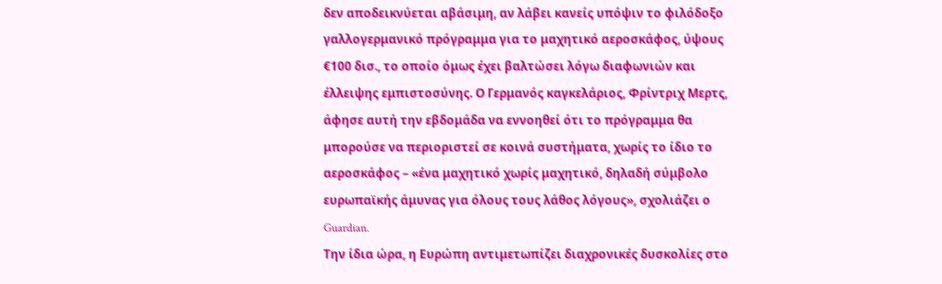δεν αποδεικνύεται αβάσιμη, αν λάβει κανείς υπόψιν το φιλόδοξο γαλλογερμανικό πρόγραμμα για το μαχητικό αεροσκάφος, ύψους €100 δισ., το οποίο όμως έχει βαλτώσει λόγω διαφωνιών και έλλειψης εμπιστοσύνης. Ο Γερμανός καγκελάριος, Φρίντριχ Μερτς, άφησε αυτή την εβδομάδα να εννοηθεί ότι το πρόγραμμα θα μπορούσε να περιοριστεί σε κοινά συστήματα, χωρίς το ίδιο το αεροσκάφος – «ένα μαχητικό χωρίς μαχητικό, δηλαδή σύμβολο ευρωπαϊκής άμυνας για όλους τους λάθος λόγους», σχολιάζει ο Guardian.
Την ίδια ώρα, η Ευρώπη αντιμετωπίζει διαχρονικές δυσκολίες στο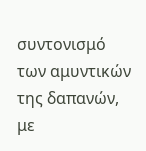συντονισμό των αμυντικών της δαπανών, με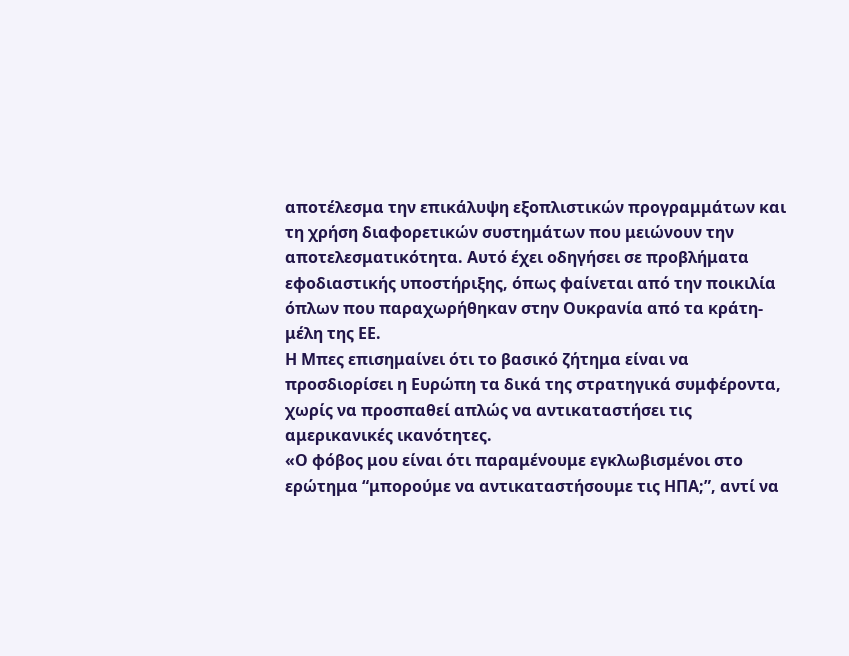αποτέλεσμα την επικάλυψη εξοπλιστικών προγραμμάτων και τη χρήση διαφορετικών συστημάτων που μειώνουν την αποτελεσματικότητα. Αυτό έχει οδηγήσει σε προβλήματα εφοδιαστικής υποστήριξης, όπως φαίνεται από την ποικιλία όπλων που παραχωρήθηκαν στην Ουκρανία από τα κράτη-μέλη της ΕΕ.
Η Μπες επισημαίνει ότι το βασικό ζήτημα είναι να προσδιορίσει η Ευρώπη τα δικά της στρατηγικά συμφέροντα, χωρίς να προσπαθεί απλώς να αντικαταστήσει τις αμερικανικές ικανότητες.
«Ο φόβος μου είναι ότι παραμένουμε εγκλωβισμένοι στο ερώτημα “μπορούμε να αντικαταστήσουμε τις ΗΠΑ;”, αντί να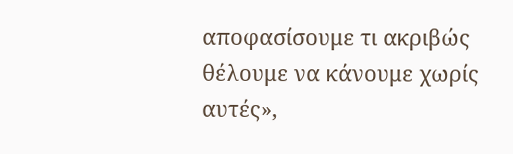αποφασίσουμε τι ακριβώς θέλουμε να κάνουμε χωρίς αυτές»,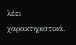λέει χαρακτηριστικά.